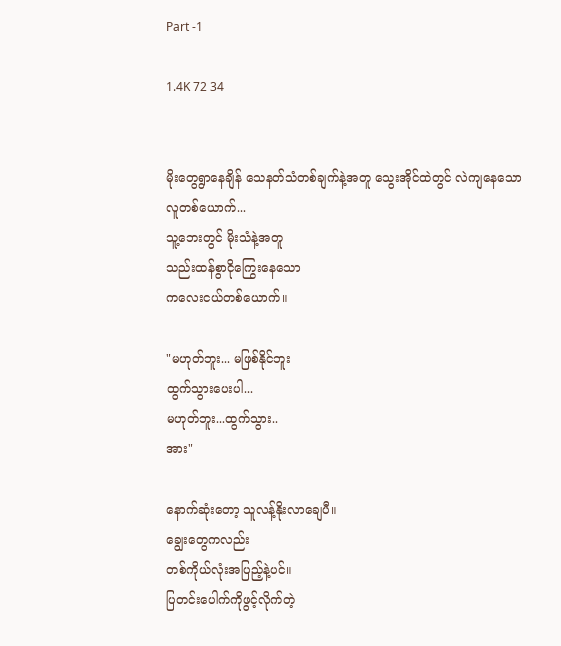Part -1

1.4K 72 34


မိုးတွေရွာနေချိန် သေနတ်သံတစ်ချက်နဲ့အတူ သွေးအိုင်ထဲတွင် လဲကျနေသော
လူတစ်ယောက်...
သူ့ဘေးတွင် မိုးသံနဲ့အတူ
သည်းထန်စွာငိုကြွေးနေသော
ကလေးငယ်တစ်ယောက်။

"မဟုတ်ဘူး... မဖြစ်နိုင်ဘူး
ထွက်သွားပေးပါ...
မဟုတ်ဘူး...ထွက်သွား..
အား"

နောက်ဆုံးတော့ သူလန့်နိုးလာချေပီ။
ချွေးတွေကလည်း
တစ်ကိုယ်လုံးအပြည့်နဲ့ပင်။
ပြတင်းပေါက်ကိုဖွင့်လိုက်တဲ့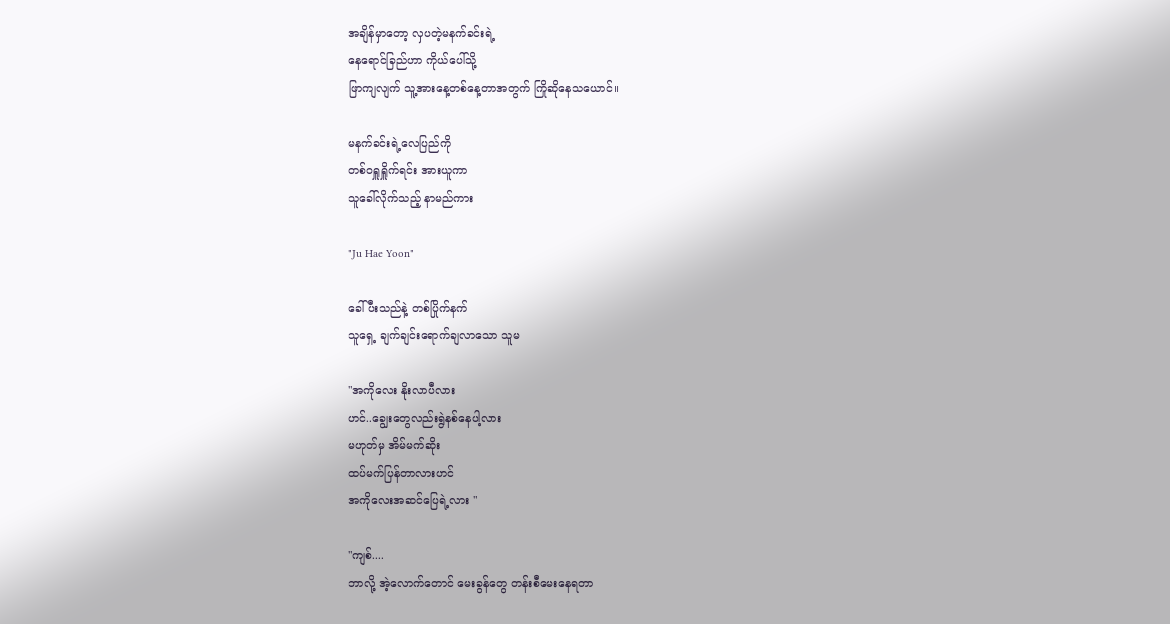အချိန်မှာတော့ လှပတဲ့မနက်ခင်းရဲ့
နေရောင်ခြည်ဟာ ကိုယ်ပေါ်သို့
ဖြာကျလျက် သူ့အားနေ့တစ်နေ့တာအတွက် ကြိုဆိုနေသယောင်။

မနက်ခင်းရဲ့လေပြည်ကို
တစ်၀ရှူရှိူက်ရင်း အားယူကာ
သူခေါ်လိုက်သည့် နာမည်ကား

"Ju Hae Yoon"

ခေါ်ပီးသည်နဲ့ တစ်ပြိုက်နက်
သူရှေ့ ချက်ချင်းရောက်ချလာသော သူမ

"အကိုလေး နိုးလာပီလား
ဟင်..ချွေးတွေလည်းရွဲနစ်နေပါ့လား
မဟုတ်မှ အိမ်မက်ဆိုး
ထပ်မက်ပြန်တာလားဟင်
အကိုလေးအဆင်ပြေရဲ့လား "

"ကျစ်....
ဘာလို့ အဲ့လောက်တောင် မေးခွန်တွေ တန်းစီမေးနေရတာ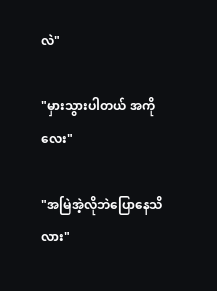လဲ"

"မှားသွားပါတယ် အကိုလေး"

"အမြဲအဲ့လိုဘဲပြောနေသိလား"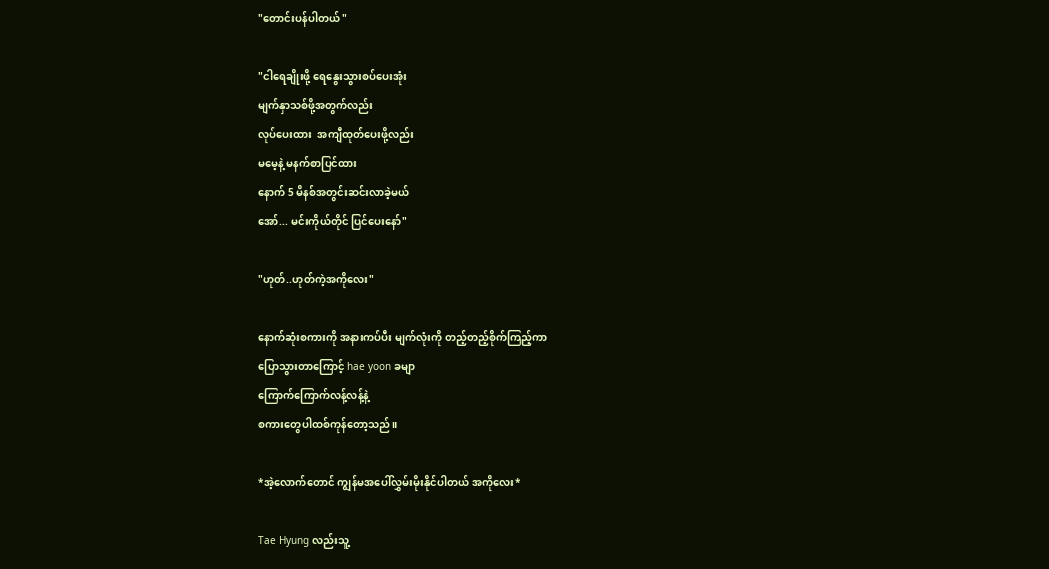"တောင်းပန်ပါတယ် "

"ငါရေချိုးဖို့ ရေနွေးသွားစပ်ပေးအုံး
မျက်နှာသစ်ဖို့အတွက်လည်း
လုပ်ပေးထား  အကျီထုတ်ပေးဖို့လည်း
မမေ့နဲ့ မနက်စာပြင်ထား
နောက် 5 မိနစ်အတွင်းဆင်းလာခဲ့မယ်
အော်... မင်းကိုယ်တိုင် ပြင်ပေးနော်"

"ဟုတ်..ဟုတ်ကဲ့အကိုလေး"

နောက်ဆုံးစကားကို အနားကပ်ပီး မျက်လုံးကို တည့်တည့်စိုက်ကြည့်ကာ
ပြောသွားတာကြောင့် hae yoon ခမျာ
ကြောက်ကြောက်လန့်လန့်နဲ့
စကားတွေပါထစ်ကုန်တော့သည်။

*အဲ့လောက်တောင် ကျွန်မအပေါ်လွှမ်းမိုးနိုင်ပါတယ် အကိုလေး*

Tae Hyung လည်းသူ့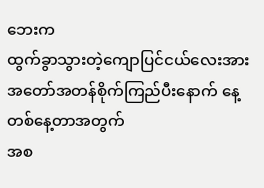ဘေးက
ထွက်ခွာသွားတဲ့ကျောပြင်ငယ်လေးအား အတော်အတန်စိုက်ကြည်ပီးနောက် နေ့တစ်နေ့တာအတွက်
အစ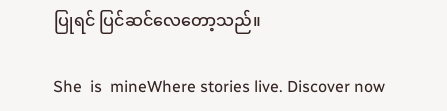ပြုရင် ပြင်ဆင်လေတော့သည်။

She  is  mineWhere stories live. Discover now